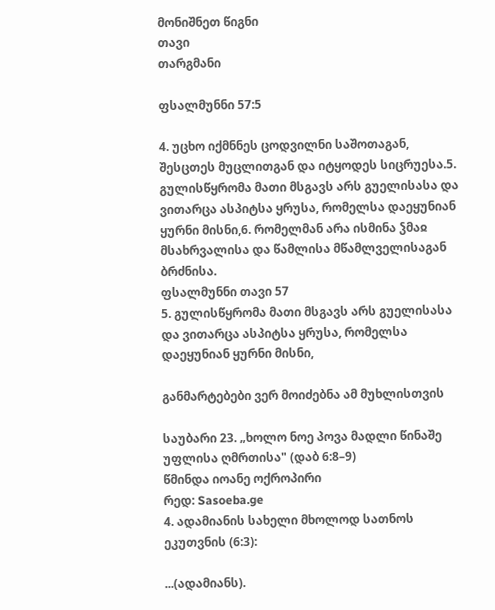მონიშნეთ წიგნი
თავი
თარგმანი

ფსალმუნნი 57:5

4. უცხო იქმნნეს ცოდვილნი საშოთაგან, შესცთეს მუცლითგან და იტყოდეს სიცრუესა.5. გულისწყრომა მათი მსგავს არს გუელისასა და ვითარცა ასპიტსა ყრუსა, რომელსა დაეყუნიან ყურნი მისნი,6. რომელმან არა ისმინა ჴმაჲ მსახრვალისა და წამლისა მწამლველისაგან ბრძნისა.
ფსალმუნნი თავი 57
5. გულისწყრომა მათი მსგავს არს გუელისასა და ვითარცა ასპიტსა ყრუსა, რომელსა დაეყუნიან ყურნი მისნი,

განმარტებები ვერ მოიძებნა ამ მუხლისთვის

საუბარი 23. „ხოლო ნოე პოვა მადლი წინაშე უფლისა ღმრთისა" (დაბ 6:8–9)
წმინდა იოანე ოქროპირი
რედ: Sasoeba.ge
4. ადამიანის სახელი მხოლოდ სათნოს ეკუთვნის (6:3):

...(ადამიანს).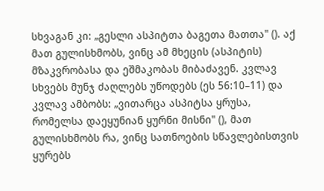სხვაგან კი: „გესლი ასპიტთა ბაგეთა მათთა" (). აქ მათ გულისხმობს, ვინც ამ მხეცის (ასპიტის) მზაკვრობასა და ეშმაკობას მიბაძავენ. კვლავ სხვებს მუნჯ ძაღლებს უწოდებს (ეს 56:10–11) და კვლავ ამბობს: „ვითარცა ასპიტსა ყრუსა, რომელსა დაეყუნიან ყურნი მისნი" (), მათ გულისხმობს რა, ვინც სათნოების სწავლებისთვის ყურებს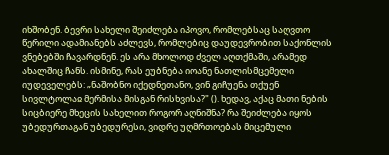იხშობენ. ბევრი სახელი შეიძლება იპოვო, რომლებსაც საღვთო წერილი ადამიანებს აძლევს, რომლებიც დაუდევრობით საქონლის ვნებებში ჩავარდნენ. ეს არა მხოლოდ ძველ აღთქმაში, არამედ ახალშიც ჩანს. ისმინე, რას ეუბნება იოანე ნათლისმცემელი იუდეველებს: „ნაშობნო იქედნეთანო, ვინ გიჩუენა თქუენ სივლტოლაჲ მერმისა მისგან რისხვისა?" (). ხედავ, აქაც მათი ნების სიცბიერე მხეცის სახელით როგორ აღნიშნა? რა შეიძლება იყოს უბედურთაგან უბედურესი, ვიდრე უღმრთოებას მიცემული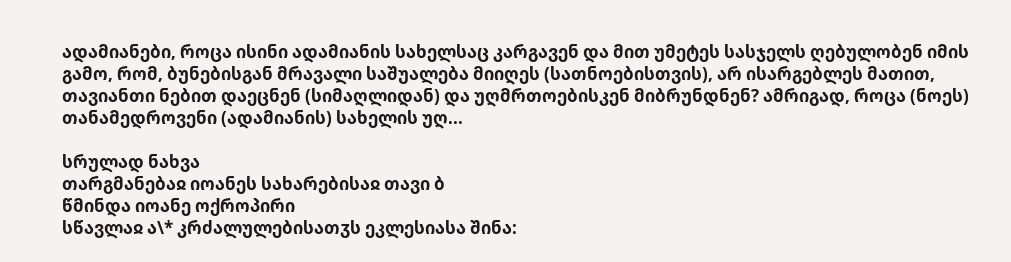ადამიანები, როცა ისინი ადამიანის სახელსაც კარგავენ და მით უმეტეს სასჯელს ღებულობენ იმის გამო, რომ, ბუნებისგან მრავალი საშუალება მიიღეს (სათნოებისთვის), არ ისარგებლეს მათით, თავიანთი ნებით დაეცნენ (სიმაღლიდან) და უღმრთოებისკენ მიბრუნდნენ? ამრიგად, როცა (ნოეს) თანამედროვენი (ადამიანის) სახელის უღ...

სრულად ნახვა
თარგმანებაჲ იოანეს სახარებისაჲ თავი ბ
წმინდა იოანე ოქროპირი
სწავლაჲ ა\* კრძალულებისათჳს ეკლესიასა შინა: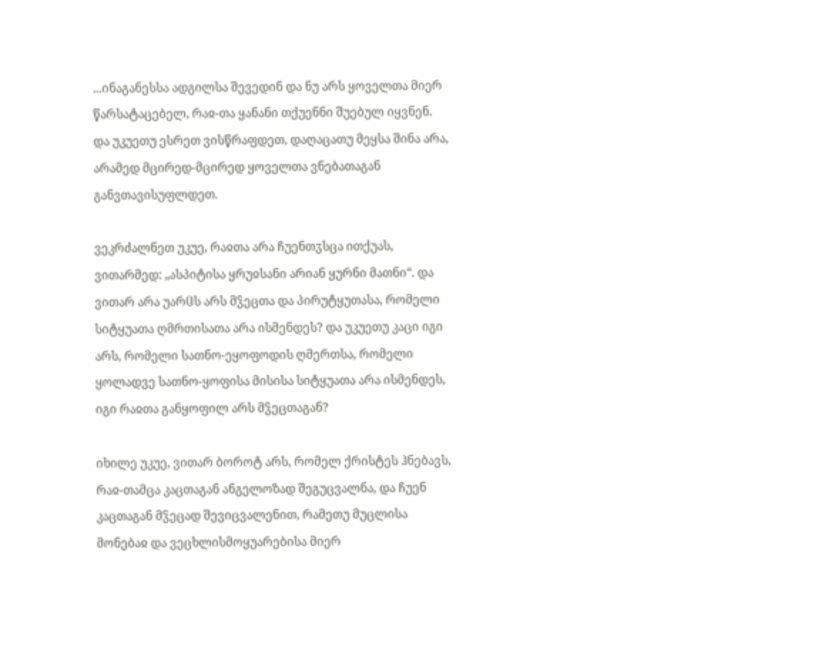...ინაგანესსა ადგილსა შევედინ და ნუ არს ყოველთა მიერ წარსატაცებელ, რაჲ-თა ყანანი თქუენნი შუებულ იყვნენ. და უკუეთუ ესრეთ ვისწრაფდეთ, დაღაცათუ მეყსა შინა არა, არამედ მცირედ-მცირედ ყოველთა ვნებათაგან განვთავისუფლდეთ.

ვეკრძალნეთ უკუე, რაჲთა არა ჩუენთჳსცა ითქუას, ვითარმედ: „ასპიტისა ყრუჲსანი არიან ყურნი მათნი“. და ვითარ არა უარჱს არს მჴეცთა და პირუტყუთასა, რომელი სიტყუათა ღმრთისათა არა ისმენდეს? და უკუეთუ კაცი იგი არს, რომელი სათნო-ეყოფოდის ღმერთსა, რომელი ყოლადვე სათნო-ყოფისა მისისა სიტყუათა არა ისმენდეს, იგი რაჲთა განყოფილ არს მჴეცთაგან?

იხილე უკუე, ვითარ ბოროტ არს, რომელ ქრისტეს ჰნებავს, რაჲ-თამცა კაცთაგან ანგელოზად შეგუცვალნა, და ჩუენ კაცთაგან მჴეცად შევიცვალენით, რამეთუ მუცლისა მონებაჲ და ვეცხლისმოყუარებისა მიერ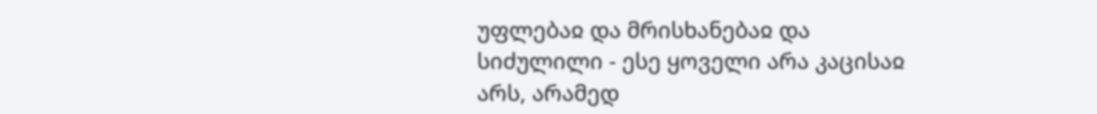უფლებაჲ და მრისხანებაჲ და სიძულილი - ესე ყოველი არა კაცისაჲ არს, არამედ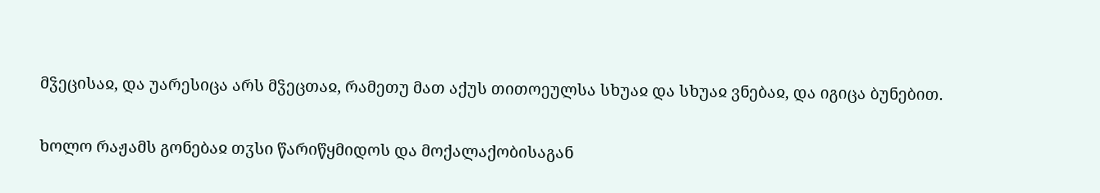მჴეცისაჲ, და უარესიცა არს მჴეცთაჲ, რამეთუ მათ აქუს თითოეულსა სხუაჲ და სხუაჲ ვნებაჲ, და იგიცა ბუნებით.

ხოლო რაჟამს გონებაჲ თჳსი წარიწყმიდოს და მოქალაქობისაგან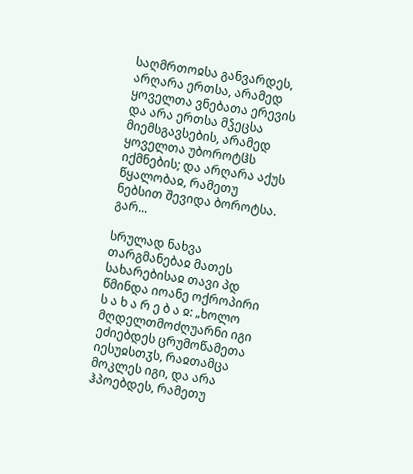საღმრთოჲსა განვარდეს, არღარა ერთსა, არამედ ყოველთა ვნებათა ერევის და არა ერთსა მჴეცსა მიემსგავსების, არამედ ყოველთა უბოროტჱს იქმნების; და არღარა აქუს წყალობაჲ, რამეთუ ნებსით შევიდა ბოროტსა. გარ...

სრულად ნახვა
თარგმანებაჲ მათეს სახარებისაჲ თავი პდ
წმინდა იოანე ოქროპირი
ს ა ხ ა რ ე ბ ა ჲ: „ხოლო მღდელთმოძღუარნი იგი ეძიებდეს ცრუმოწამეთა იესუჲსთჳს, რაჲთამცა მოკლეს იგი, და არა ჰპოებდეს, რამეთუ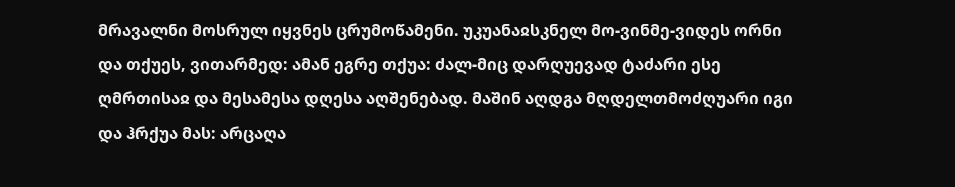მრავალნი მოსრულ იყვნეს ცრუმოწამენი. უკუანაჲსკნელ მო-ვინმე-ვიდეს ორნი და თქუეს, ვითარმედ: ამან ეგრე თქუა: ძალ-მიც დარღუევად ტაძარი ესე ღმრთისაჲ და მესამესა დღესა აღშენებად. მაშინ აღდგა მღდელთმოძღუარი იგი და ჰრქუა მას: არცაღა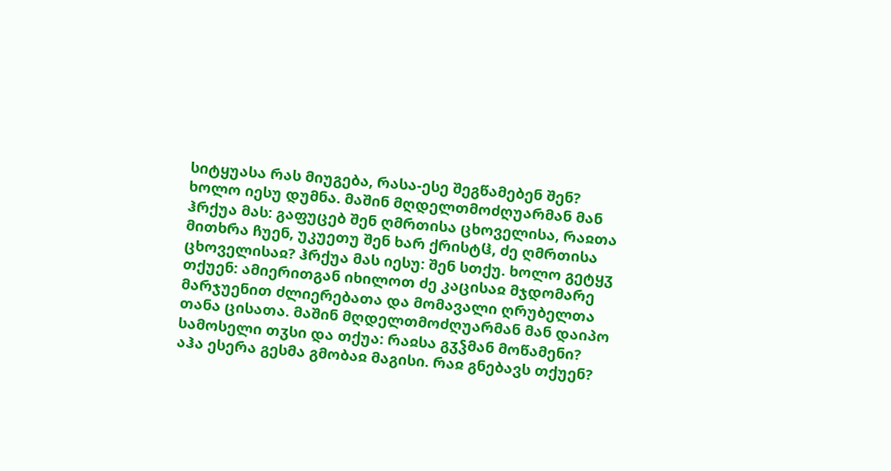სიტყუასა რას მიუგება, რასა-ესე შეგწამებენ შენ? ხოლო იესუ დუმნა. მაშინ მღდელთმოძღუარმან მან ჰრქუა მას: გაფუცებ შენ ღმრთისა ცხოველისა, რაჲთა მითხრა ჩუენ, უკუეთუ შენ ხარ ქრისტჱ, ძე ღმრთისა ცხოველისაჲ? ჰრქუა მას იესუ: შენ სთქუ. ხოლო გეტყჳ თქუენ: ამიერითგან იხილოთ ძე კაცისაჲ მჯდომარე მარჯუენით ძლიერებათა და მომავალი ღრუბელთა თანა ცისათა. მაშინ მღდელთმოძღუარმან მან დაიპო სამოსელი თჳსი და თქუა: რაჲსა გჳჴმან მოწამენი? აჰა ესერა გესმა გმობაჲ მაგისი. რაჲ გნებავს თქუენ?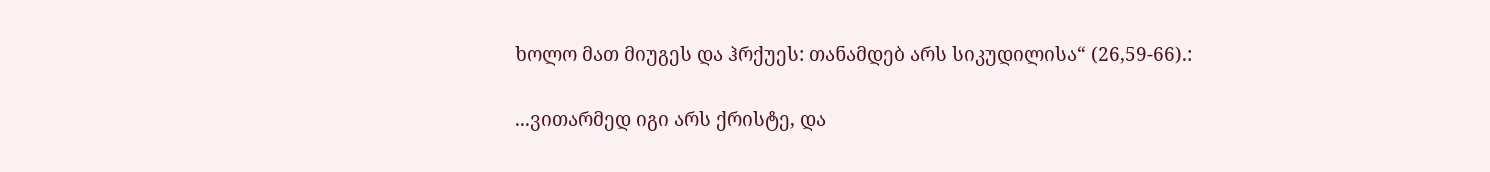ხოლო მათ მიუგეს და ჰრქუეს: თანამდებ არს სიკუდილისა“ (26,59-66).:

...ვითარმედ იგი არს ქრისტე, და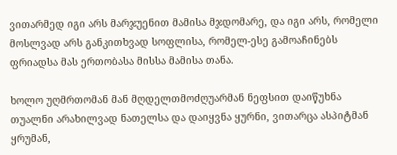ვითარმედ იგი არს მარჯუენით მამისა მჯდომარე, და იგი არს, რომელი მოსლვად არს განკითხვად სოფლისა, რომელ-ესე გამოაჩინებს ფრიადსა მას ერთობასა მისსა მამისა თანა.

ხოლო უღმრთომან მან მღდელთმოძღუარმან ნეფსით დაიწუხნა თუალნი არახილვად ნათელსა და დაიყვნა ყურნი, ვითარცა ასპიტმან ყრუმან,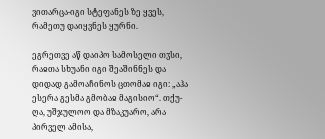ვითარცა-იგი სტეფანეს ზე ყვეს, რამეთუ დაიყვნეს ყურნი.

ეგრეთვე აწ დაიპო სამოსელი თჳსი, რაჲთა სხუანი იგი შეაშინნეს და დიდად გამოაჩინოს ცთომაჲ იგი: „აჰა ესერა გესმა გმობაჲ მაგისიო“. თქუ-ღა, უშჯულოო და მზაკუარო, არა პირველ ამისა,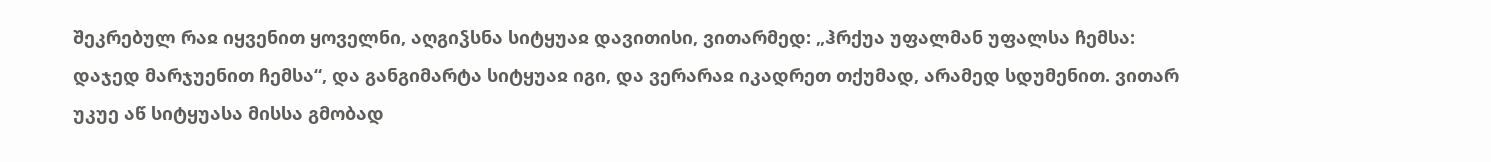შეკრებულ რაჲ იყვენით ყოველნი, აღგიჴსნა სიტყუაჲ დავითისი, ვითარმედ: „ჰრქუა უფალმან უფალსა ჩემსა: დაჯედ მარჯუენით ჩემსა“, და განგიმარტა სიტყუაჲ იგი, და ვერარაჲ იკადრეთ თქუმად, არამედ სდუმენით. ვითარ უკუე აწ სიტყუასა მისსა გმობად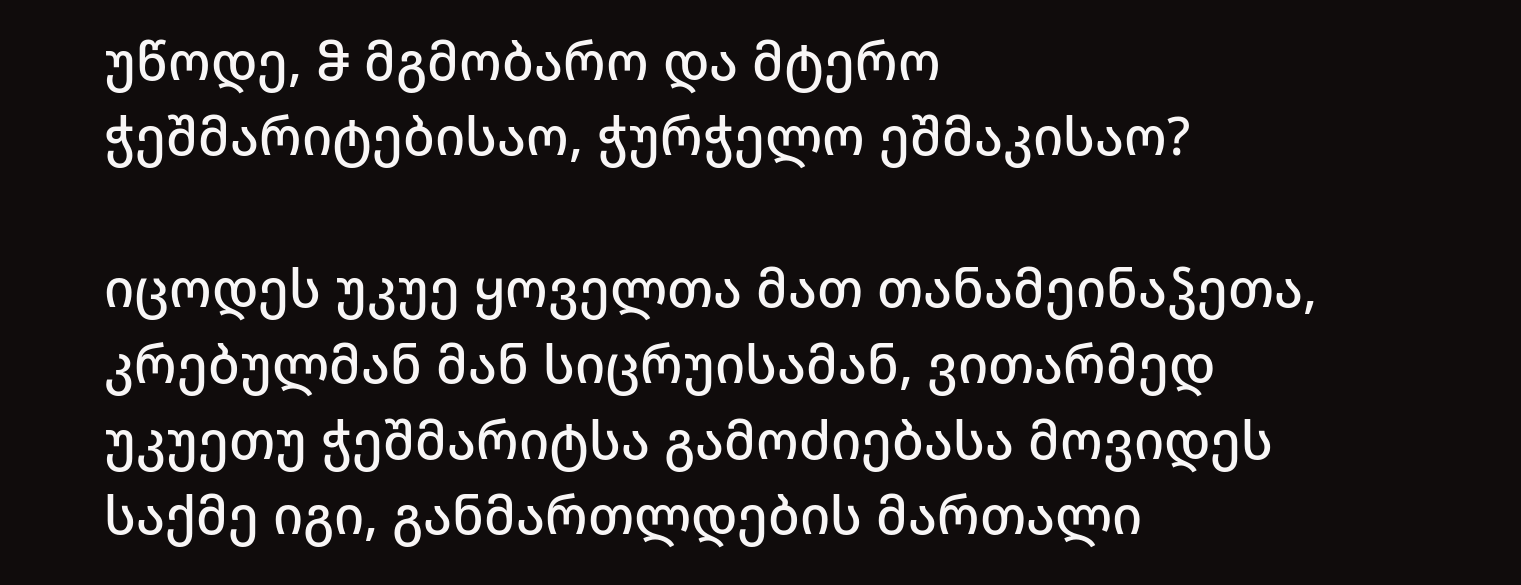უწოდე, ჵ მგმობარო და მტერო ჭეშმარიტებისაო, ჭურჭელო ეშმაკისაო?

იცოდეს უკუე ყოველთა მათ თანამეინაჴეთა, კრებულმან მან სიცრუისამან, ვითარმედ უკუეთუ ჭეშმარიტსა გამოძიებასა მოვიდეს საქმე იგი, განმართლდების მართალი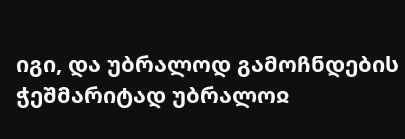იგი, და უბრალოდ გამოჩნდების ჭეშმარიტად უბრალოჲ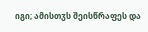იგი; ამისთჳს შეისწრაფეს და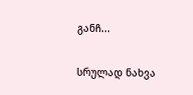განჩ...

სრულად ნახვა